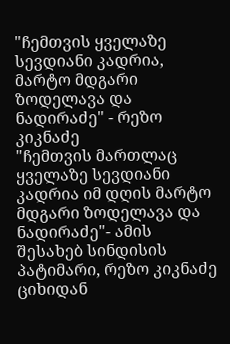"ჩემთვის ყველაზე სევდიანი კადრია, მარტო მდგარი ზოდელავა და ნადირაძე" - რეზო კიკნაძე
"ჩემთვის მართლაც ყველაზე სევდიანი კადრია იმ დღის მარტო მდგარი ზოდელავა და ნადირაძე"- ამის შესახებ სინდისის პატიმარი, რეზო კიკნაძე ციხიდან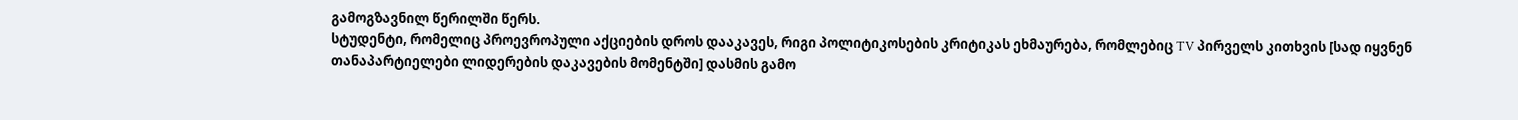გამოგზავნილ წერილში წერს.
სტუდენტი, რომელიც პროევროპული აქციების დროს დააკავეს, რიგი პოლიტიკოსების კრიტიკას ეხმაურება, რომლებიც TV პირველს კითხვის [სად იყვნენ თანაპარტიელები ლიდერების დაკავების მომენტში] დასმის გამო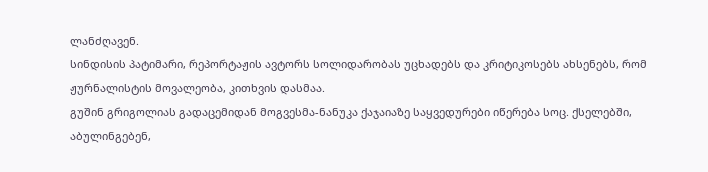ლანძღავენ.
სინდისის პატიმარი, რეპორტაჟის ავტორს სოლიდარობას უცხადებს და კრიტიკოსებს ახსენებს, რომ ჟურნალისტის მოვალეობა, კითხვის დასმაა.
გუშინ გრიგოლიას გადაცემიდან მოგვესმა-ნანუკა ქაჯაიაზე საყვედურები იწერება სოც. ქსელებში, აბულინგებენ,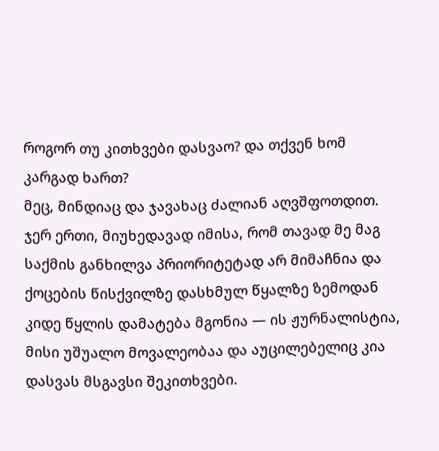როგორ თუ კითხვები დასვაო? და თქვენ ხომ კარგად ხართ?
მეც, მინდიაც და ჯავახაც ძალიან აღვშფოთდით.
ჯერ ერთი, მიუხედავად იმისა, რომ თავად მე მაგ საქმის განხილვა პრიორიტეტად არ მიმაჩნია და ქოცების წისქვილზე დასხმულ წყალზე ზემოდან კიდე წყლის დამატება მგონია — ის ჟურნალისტია, მისი უშუალო მოვალეობაა და აუცილებელიც კია დასვას მსგავსი შეკითხვები.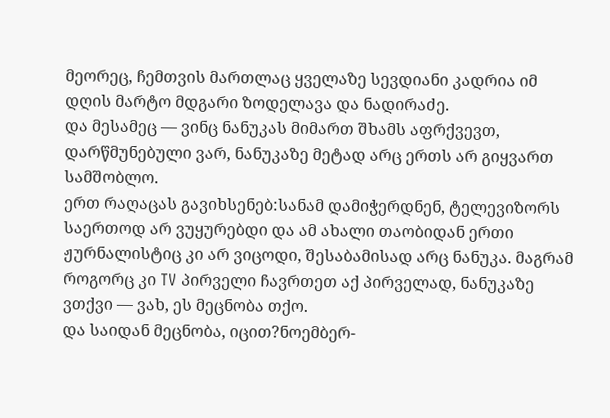მეორეც, ჩემთვის მართლაც ყველაზე სევდიანი კადრია იმ დღის მარტო მდგარი ზოდელავა და ნადირაძე.
და მესამეც — ვინც ნანუკას მიმართ შხამს აფრქვევთ, დარწმუნებული ვარ, ნანუკაზე მეტად არც ერთს არ გიყვართ სამშობლო.
ერთ რაღაცას გავიხსენებ:სანამ დამიჭერდნენ, ტელევიზორს საერთოდ არ ვუყურებდი და ამ ახალი თაობიდან ერთი ჟურნალისტიც კი არ ვიცოდი, შესაბამისად არც ნანუკა. მაგრამ როგორც კი TV პირველი ჩავრთეთ აქ პირველად, ნანუკაზე ვთქვი — ვახ, ეს მეცნობა თქო.
და საიდან მეცნობა, იცით?ნოემბერ-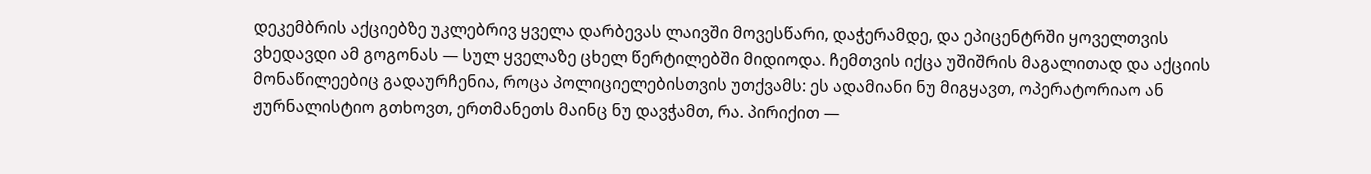დეკემბრის აქციებზე უკლებრივ ყველა დარბევას ლაივში მოვესწარი, დაჭერამდე, და ეპიცენტრში ყოველთვის ვხედავდი ამ გოგონას — სულ ყველაზე ცხელ წერტილებში მიდიოდა. ჩემთვის იქცა უშიშრის მაგალითად და აქციის მონაწილეებიც გადაურჩენია, როცა პოლიციელებისთვის უთქვამს: ეს ადამიანი ნუ მიგყავთ, ოპერატორიაო ან ჟურნალისტიო გთხოვთ, ერთმანეთს მაინც ნუ დავჭამთ, რა. პირიქით —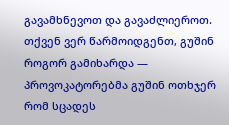გავამხნევოთ და გავაძლიეროთ.
თქვენ ვერ წარმოიდგენთ, გუშინ როგორ გამიხარდა — პროვოკატორებმა გუშინ ოთხჯერ რომ სცადეს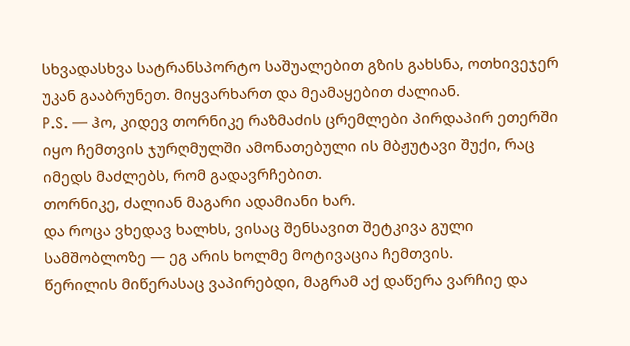სხვადასხვა სატრანსპორტო საშუალებით გზის გახსნა, ოთხივეჯერ უკან გააბრუნეთ. მიყვარხართ და მეამაყებით ძალიან.
P.S. — ჰო, კიდევ თორნიკე რაზმაძის ცრემლები პირდაპირ ეთერში იყო ჩემთვის ჯურღმულში ამონათებული ის მბჟუტავი შუქი, რაც იმედს მაძლებს, რომ გადავრჩებით.
თორნიკე, ძალიან მაგარი ადამიანი ხარ.
და როცა ვხედავ ხალხს, ვისაც შენსავით შეტკივა გული სამშობლოზე — ეგ არის ხოლმე მოტივაცია ჩემთვის.
წერილის მიწერასაც ვაპირებდი, მაგრამ აქ დაწერა ვარჩიე და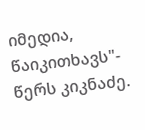იმედია, წაიკითხავს"- წერს კიკნაძე.